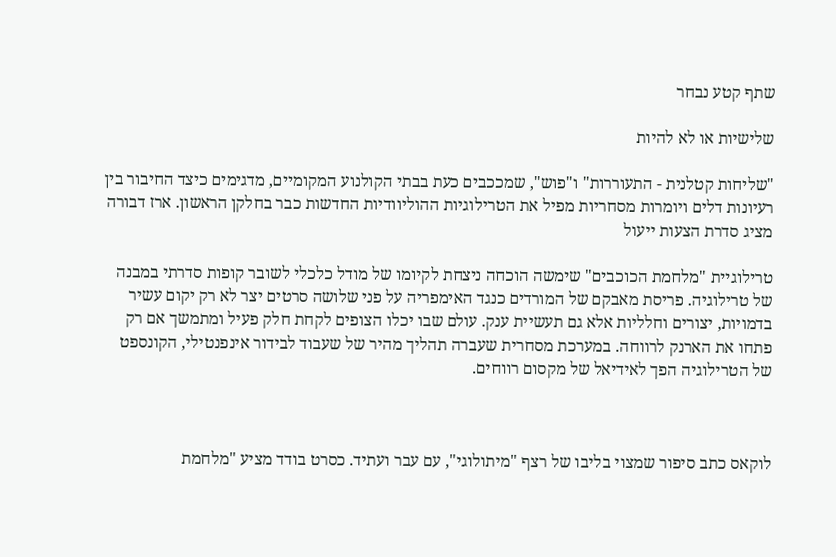שתף קטע נבחר

שלישיות או לא להיות

"שליחות קטלנית - התעוררות" ו"פוש", שמככבים כעת בבתי הקולנוע המקומיים, מדגימים כיצד החיבור בין רעיונות דלים ויומרות מסחריות מפיל את הטרילוגיות ההוליוודיות החדשות כבר בחלקן הראשון. ארז דבורה מציג סדרת הצעות ייעול

טרילוגיית "מלחמת הכוכבים" שימשה הוכחה ניצחת לקיומו של מודל כלכלי לשובר קופות סדרתי במבנה של טרילוגיה. פריסת מאבקם של המורדים כנגד האימפריה על פני שלושה סרטים יצר לא רק יקום עשיר בדמויות, יצורים וחלליות אלא גם תעשיית ענק. עולם שבו יכלו הצופים לקחת חלק פעיל ומתמשך אם רק פתחו את הארנק לרווחה. במערכת מסחרית שעברה תהליך מהיר של שעבוד לבידור אינפנטילי, הקונספט של הטרילוגיה הפך לאידיאל של מקסום רווחים.



לוקאס כתב סיפור שמצוי בליבו של רצף "מיתולוגי", עם עבר ועתיד. כסרט בודד מציע "מלחמת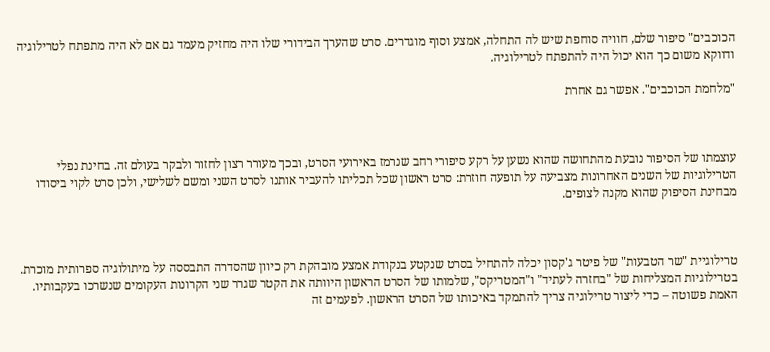הכוכבים" סיפור שלם, חוויה סוחפת שיש לה התחלה, אמצע וסוף מוגדרים. סרט שהערך הבידורי שלו היה מחזיק מעמד גם אם לא היה מתפתח לטרילוגיה ודווקא משום כך הוא יכול היה להתפתח לטרילוגיה.

"מלחמת הכוכבים". אפשר גם אחרת



עוצמתו של הסיפור נובעת מהתחושה שהוא נשען על רקע סיפורי רחב שנרמז באירועי הסרט, ובכך מעורר רצון לחזור ולבקר בעולם זה. בחינת נפלי הטרילוגיות של השנים האחרונות מצביעה על תופעה חוזרת: סרט ראשון שכל תכליתו להעביר אותנו לסרט השני ומשם לשלישי, ולכן סרט לקוי ביסודו מבחינת הסיפוק שהוא מקנה לצופים.



טרילוגיית "שר הטבעות" של פיטר ג'קסון יכלה להתחיל בסרט שנקטע בנקודת אמצע מובהקת רק כיוון שהסדרה התבססה על מיתולוגיה ספרותית מוכרת. בטרילוגיות המצליחות של "בחזרה לעתיד" ו"המטריקס", שלמותו של הסרט הראשון היוותה את הקטר שגרר שני הקרונות העקומים שנשרכו בעקבותיו. האמת פשוטה – כדי ליצור טרילוגיה צריך להתמקד באיכותו של הסרט הראשון. לפעמים זה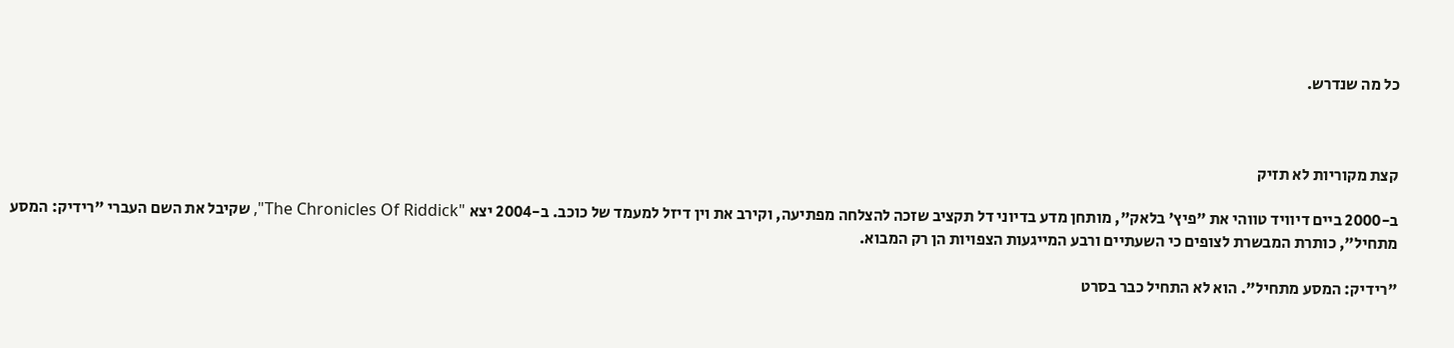כל מה שנדרש.



קצת מקוריות לא תזיק

ב-2000 ביים דיוויד טווהי את "פיץ' בלאק", מותחן מדע בדיוני דל תקציב שזכה להצלחה מפתיעה, וקירב את וין דיזל למעמד של כוכב. ב-2004 יצא "The Chronicles Of Riddick", שקיבל את השם העברי "רידיק: המסע מתחיל", כותרת המבשרת לצופים כי השעתיים ורבע המייגעות הצפויות הן רק המבוא.

"רידיק: המסע מתחיל". הוא לא התחיל כבר בסרט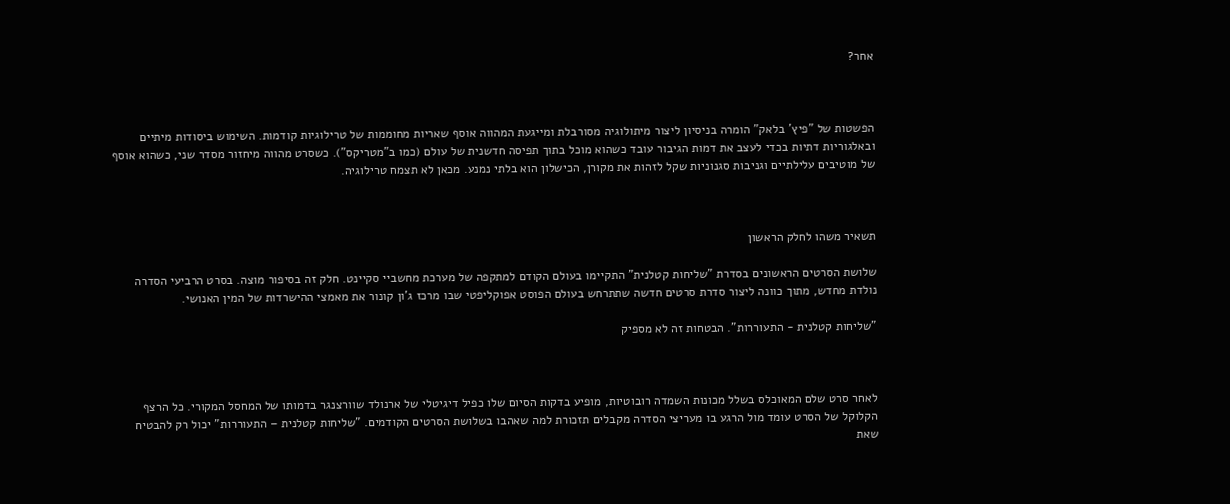אחר?



הפשטות של "פיץ' בלאק" הומרה בניסיון ליצור מיתולוגיה מסורבלת ומייגעת המהווה אוסף שאריות מחוממות של טרילוגיות קודמות. השימוש ביסודות מיתיים ובאלגוריות דתיות בכדי לעצב את דמות הגיבור עובד כשהוא מוכל בתוך תפיסה חדשנית של עולם (כמו ב"מטריקס"). כשסרט מהווה מיחזור מסדר שני, כשהוא אוסף של מוטיבים עלילתיים וגניבות סגנוניות שקל לזהות את מקורן, הכישלון הוא בלתי נמנע. מכאן לא תצמח טרילוגיה.



תשאיר משהו לחלק הראשון

שלושת הסרטים הראשונים בסדרת "שליחות קטלנית" התקיימו בעולם הקודם למתקפה של מערכת מחשביי סקיינט. חלק זה בסיפור מוצה. בסרט הרביעי הסדרה נולדת מחדש, מתוך כוונה ליצור סדרת סרטים חדשה שתתרחש בעולם הפוסט אפוקליפטי שבו מרכז ג'ון קונור את מאמצי ההישרדות של המין האנושי.

"שליחות קטלנית - התעוררות". הבטחות זה לא מספיק



לאחר סרט שלם המאוכלס בשלל מכונות השמדה רובוטיות, מופיע בדקות הסיום שלו כפיל דיגיטלי של ארנולד שוורצנגר בדמותו של המחסל המקורי. כל הרצף הקלוקל של הסרט עומד מול הרגע בו מעריצי הסדרה מקבלים תזכורת למה שאהבו בשלושת הסרטים הקודמים. "שליחות קטלנית – התעוררות" יכול רק להבטיח שאת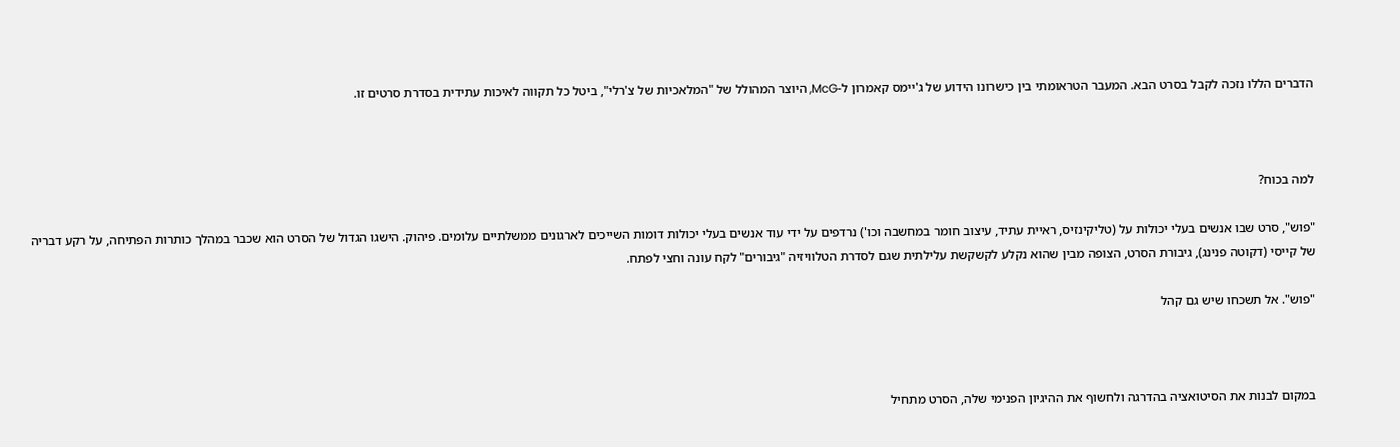הדברים הללו נזכה לקבל בסרט הבא. המעבר הטראומתי בין כישרונו הידוע של ג'יימס קאמרון ל-McG, היוצר המהולל של "המלאכיות של צ'רלי", ביטל כל תקווה לאיכות עתידית בסדרת סרטים זו.



למה בכוח?

"פוש", סרט שבו אנשים בעלי יכולות על (טליקינזיס, ראיית עתיד, עיצוב חומר במחשבה וכו') נרדפים על ידי עוד אנשים בעלי יכולות דומות השייכים לארגונים ממשלתיים עלומים. פיהוק. הישגו הגדול של הסרט הוא שכבר במהלך כותרות הפתיחה, על רקע דבריה של קייסי (דקוטה פנינג), גיבורת הסרט, הצופה מבין שהוא נקלע לקשקשת עלילתית שגם לסדרת הטלוויזיה "גיבורים" לקח עונה וחצי לפתח.

"פוש". אל תשכחו שיש גם קהל



במקום לבנות את הסיטואציה בהדרגה ולחשוף את ההיגיון הפנימי שלה, הסרט מתחיל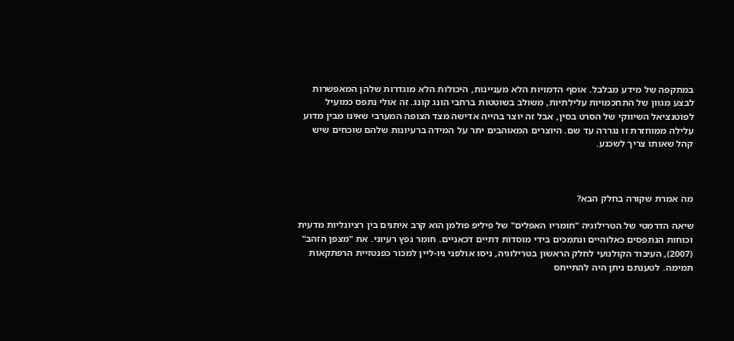במתקפה של מידע מבלבל. אוסף הדמויות הלא מעניינות, היכולות הלא מוגדרות שלהן המאפשרות לבצע מגוון של התחכמויות עלילתיות, משולב בשוטטות ברחבי הונג קונג. זה אולי נתפס כמועיל לפוטנציאל השיווקי של הסרט בסין, אבל זה יוצר בהייה אדישה מצד הצופה המערבי שאינו מבין מדוע עלילה ממוחזרת זו נגררה עד שם. היוצרים המאוהבים יתר על המידה ברעיונות שלהם שוכחים שיש קהל שאותו צריך לשכנע.



מה אמרת שקורה בחלק הבא?

שיאה הדרמטי של הטרילוגיה "חומריו האפלים" של פיליפ פולמן הוא קרב איתנים בין רציונליות מדעית וכוחות הנתפסים כאלוהיים ונתמכים בידי מוסדות דתיים דכאניים. חומר נפץ רעיוני. את "מצפן הזהב" (2007), העיבוד הקולנועי לחלק הראשון בטרילוגיה, ניסו אולפני ניו-ליין למכור כפנטזיית הרפתקאות תמימה. לטענתם ניתן היה להתייחס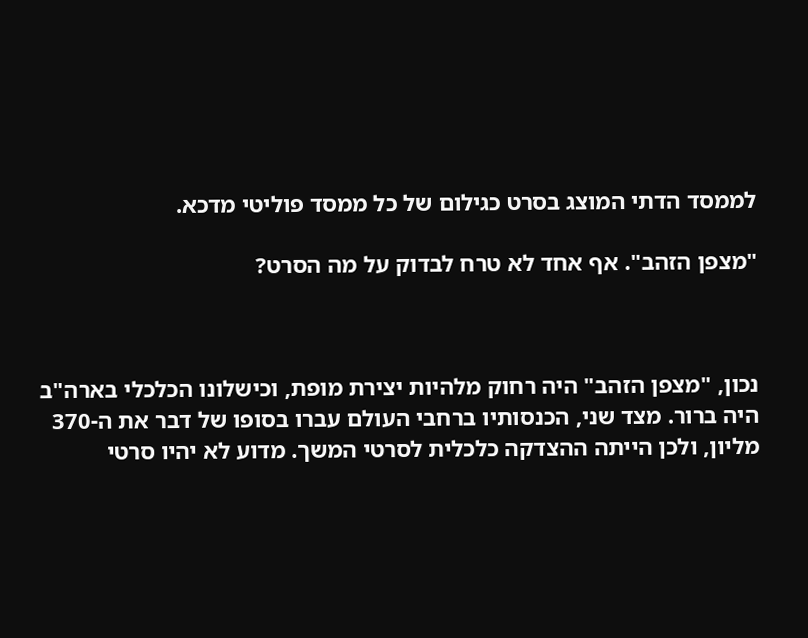לממסד הדתי המוצג בסרט כגילום של כל ממסד פוליטי מדכא.

"מצפן הזהב". אף אחד לא טרח לבדוק על מה הסרט?



נכון, "מצפן הזהב" היה רחוק מלהיות יצירת מופת, וכישלונו הכלכלי בארה"ב היה ברור. מצד שני, הכנסותיו ברחבי העולם עברו בסופו של דבר את ה-370 מליון, ולכן הייתה ההצדקה כלכלית לסרטי המשך. מדוע לא יהיו סרטי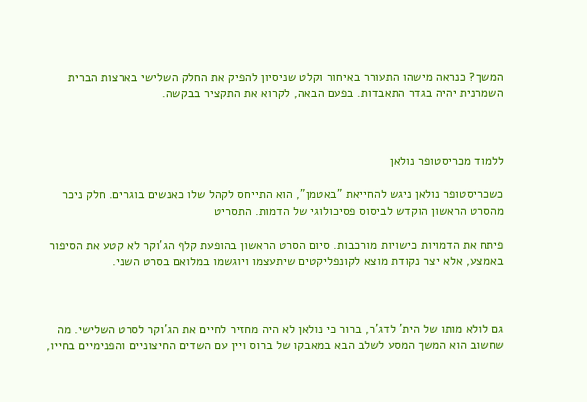המשך? כנראה מישהו התעורר באיחור וקלט שניסיון להפיק את החלק השלישי בארצות הברית השמרנית יהיה בגדר התאבדות. בפעם הבאה, לקרוא את התקציר בבקשה.



ללמוד מכריסטופר נולאן

כשכריסטופר נולאן ניגש להחייאת "באטמן", הוא התייחס לקהל שלו כאנשים בוגרים. חלק ניכר מהסרט הראשון הוקדש לביסוס פסיכולוגי של הדמות. התסריט

פיתח את הדמויות כישויות מורכבות. סיום הסרט הראשון בהופעת קלף הג'וקר לא קטע את הסיפור באמצע, אלא יצר נקודת מוצא לקונפליקטים שיתעצמו ויוגשמו במלואם בסרט השני.



גם לולא מותו של הית' לדג'ר, ברור כי נולאן לא היה מחזיר לחיים את הג'וקר לסרט השלישי. מה שחשוב הוא המשך המסע לשלב הבא במאבקו של ברוס ויין עם השדים החיצוניים והפנימיים בחייו,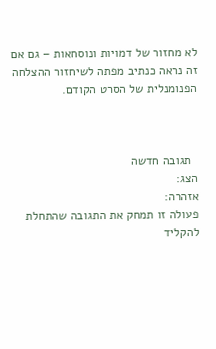לא מחזור של דמויות ונוסחאות – גם אם זה נראה כנתיב מפתה לשיחזור ההצלחה הפנומנלית של הסרט הקודם.



  תגובה חדשה
הצג:
אזהרה:
פעולה זו תמחק את התגובה שהתחלת להקליד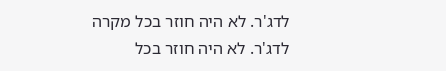לדג'ר. לא היה חוזר בכל מקרה
לדג'ר. לא היה חוזר בכל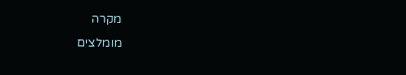מקרה
מומלצים